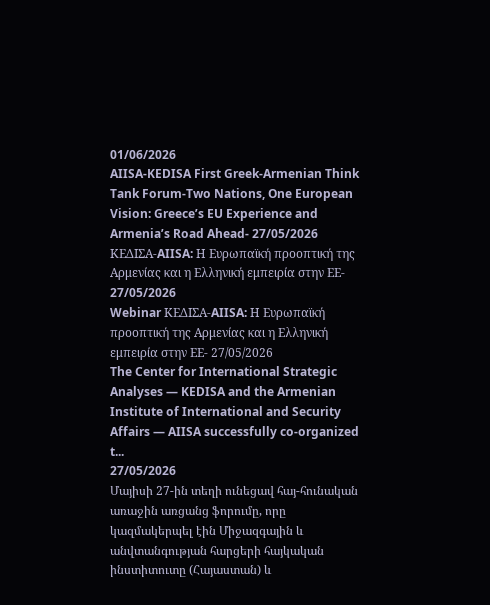01/06/2026
AIISA-KEDISA First Greek-Armenian Think Tank Forum-Two Nations, One European Vision: Greece’s EU Experience and Armenia’s Road Ahead- 27/05/2026
ΚΕΔΙΣΑ-AIISA: Η Ευρωπαϊκή προοπτική της Αρμενίας και η Ελληνική εμπειρία στην ΕΕ- 27/05/2026
Webinar ΚΕΔΙΣΑ-AIISA: Η Ευρωπαϊκή προοπτική της Αρμενίας και η Ελληνική εμπειρία στην ΕΕ- 27/05/2026
The Center for International Strategic Analyses — KEDISA and the Armenian Institute of International and Security Affairs — AIISA successfully co-organized t...
27/05/2026
Մայիսի 27-ին տեղի ունեցավ հայ-հունական առաջին առցանց ֆորումը, որը կազմակերպել էին Միջազգային և անվտանգության հարցերի հայկական ինստիտուտը (Հայաստան) և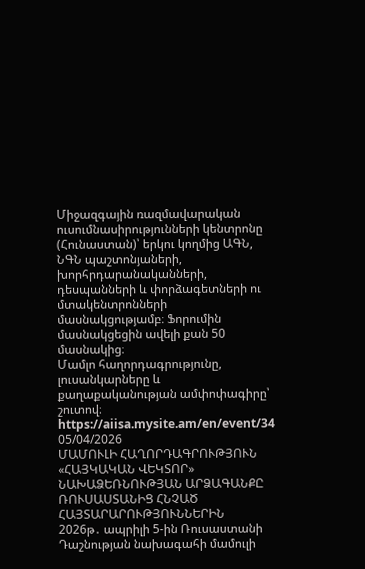Միջազգային ռազմավարական ուսումնասիրությունների կենտրոնը (Հունաստան)՝ երկու կողմից ԱԳՆ, ՆԳՆ պաշտոնյաների, խորհրդարանականների, դեսպանների և փորձագետների ու մտակենտրոնների մասնակցությամբ։ Ֆորումին մասնակցեցին ավելի քան 50 մասնակից։
Մամլո հաղորդագրությունը, լուսանկարները և քաղաքականության ամփոփագիրը՝ շուտով։
https://aiisa.mysite.am/en/event/34
05/04/2026
ՄԱՄՈՒԼԻ ՀԱՂՈՐԴԱԳՐՈՒԹՅՈՒՆ
«ՀԱՅԿԱԿԱՆ ՎԵԿՏՈՐ» ՆԱԽԱՁԵՌՆՈՒԹՅԱՆ ԱՐՁԱԳԱՆՔԸ ՌՈՒՍԱՍՏԱՆԻՑ ՀՆՉԱԾ ՀԱՅՏԱՐԱՐՈՒԹՅՈՒՆՆԵՐԻՆ
2026թ․ ապրիլի 5-ին Ռուսաստանի Դաշնության նախագահի մամուլի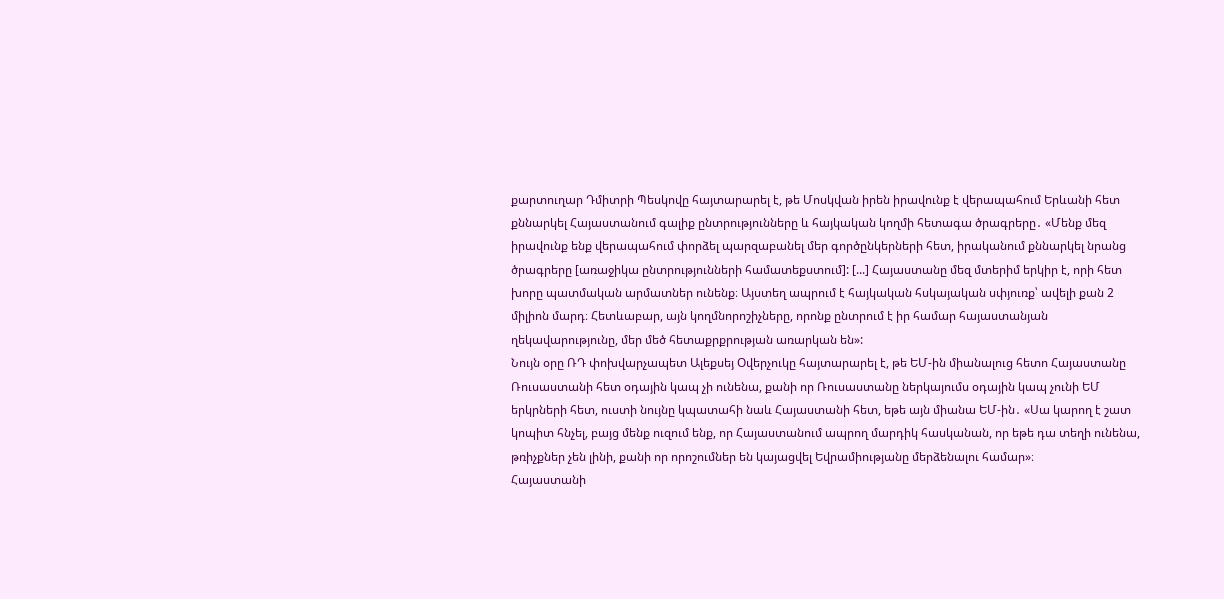քարտուղար Դմիտրի Պեսկովը հայտարարել է, թե Մոսկվան իրեն իրավունք է վերապահում Երևանի հետ քննարկել Հայաստանում գալիք ընտրությունները և հայկական կողմի հետագա ծրագրերը․ «Մենք մեզ իրավունք ենք վերապահում փորձել պարզաբանել մեր գործընկերների հետ, իրականում քննարկել նրանց ծրագրերը [առաջիկա ընտրությունների համատեքստում]: [...] Հայաստանը մեզ մտերիմ երկիր է, որի հետ խորը պատմական արմատներ ունենք։ Այստեղ ապրում է հայկական հսկայական սփյուռք՝ ավելի քան 2 միլիոն մարդ։ Հետևաբար, այն կողմնորոշիչները, որոնք ընտրում է իր համար հայաստանյան ղեկավարությունը, մեր մեծ հետաքրքրության առարկան են»:
Նույն օրը ՌԴ փոխվարչապետ Ալեքսեյ Օվերչուկը հայտարարել է, թե ԵՄ-ին միանալուց հետո Հայաստանը Ռուսաստանի հետ օդային կապ չի ունենա, քանի որ Ռուսաստանը ներկայումս օդային կապ չունի ԵՄ երկրների հետ, ուստի նույնը կպատահի նաև Հայաստանի հետ, եթե այն միանա ԵՄ-ին․ «Սա կարող է շատ կոպիտ հնչել, բայց մենք ուզում ենք, որ Հայաստանում ապրող մարդիկ հասկանան, որ եթե դա տեղի ունենա, թռիչքներ չեն լինի, քանի որ որոշումներ են կայացվել Եվրամիությանը մերձենալու համար»։
Հայաստանի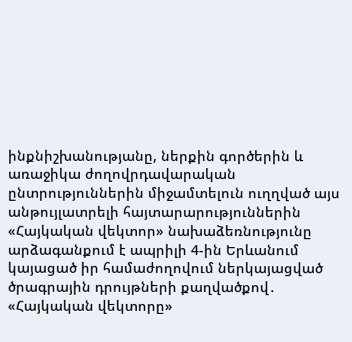ինքնիշխանությանը, ներքին գործերին և առաջիկա ժողովրդավարական ընտրություններին միջամտելուն ուղղված այս անթույլատրելի հայտարարություններին «Հայկական վեկտոր» նախաձեռնությունը արձագանքում է ապրիլի 4-ին Երևանում կայացած իր համաժողովում ներկայացված ծրագրային դրույթների քաղվածքով․
«Հայկական վեկտորը»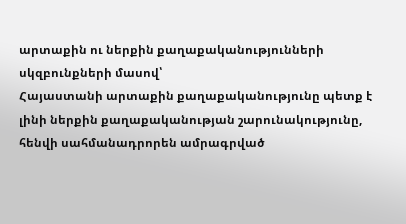արտաքին ու ներքին քաղաքականությունների սկզբունքների մասով՝
Հայաստանի արտաքին քաղաքականությունը պետք է լինի ներքին քաղաքականության շարունակությունը, հենվի սահմանադրորեն ամրագրված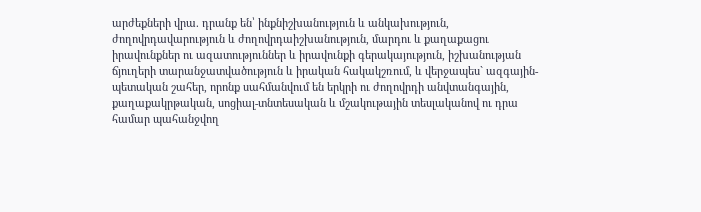արժեքների վրա. դրանք են՝ ինքնիշխանություն և անկախություն, ժողովրդավարություն և ժողովրդաիշխանություն, մարդու և քաղաքացու իրավունքներ ու ազատություններ և իրավունքի գերակայություն, իշխանության ճյուղերի տարանջատվածություն և իրական հակակշռում, և վերջապես` ազգային-պետական շահեր, որոնք սահմանվում են երկրի ու ժողովրդի անվտանգային, քաղաքակրթական, սոցիալ-տնտեսական և մշակութային տեսլականով ու դրա համար պահանջվող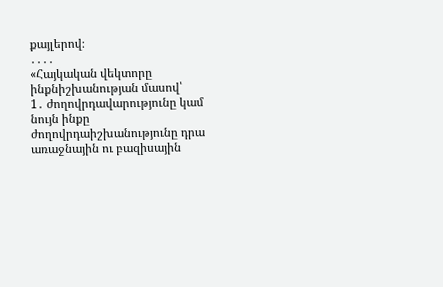քայլերով։
․․․․
«Հայկական վեկտորը ինքնիշխանության մասով՝
1․ ժողովրդավարությունը կամ նույն ինքը ժողովրդաիշխանությունը դրա առաջնային ու բազիսային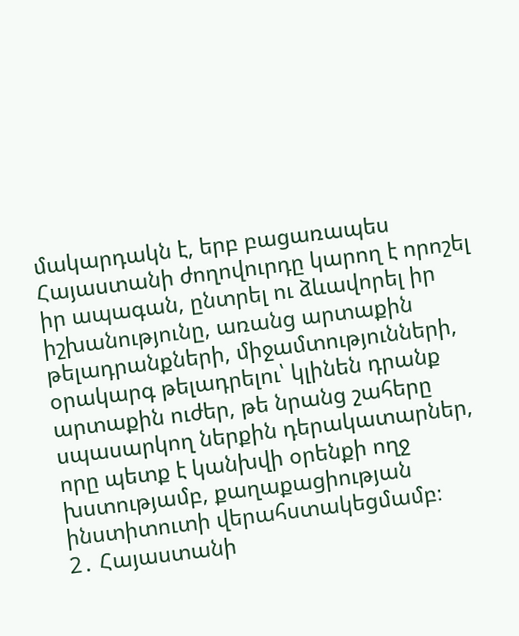մակարդակն է, երբ բացառապես Հայաստանի ժողովուրդը կարող է որոշել իր ապագան, ընտրել ու ձևավորել իր իշխանությունը, առանց արտաքին թելադրանքների, միջամտությունների, օրակարգ թելադրելու՝ կլինեն դրանք արտաքին ուժեր, թե նրանց շահերը սպասարկող ներքին դերակատարներ, որը պետք է կանխվի օրենքի ողջ խստությամբ, քաղաքացիության ինստիտուտի վերահստակեցմամբ։
2․ Հայաստանի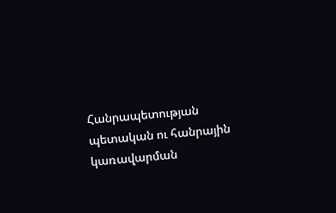Հանրապետության պետական ու հանրային կառավարման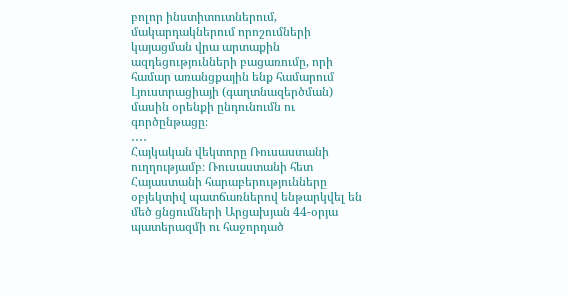բոլոր ինստիտուտներում, մակարդակներում որոշումների կայացման վրա արտաքին ազդեցությունների բացառումը, որի համար առանցքային ենք համարում Լյուստրացիայի (գաղտնազերծման) մասին օրենքի ընդունումն ու գործընթացը։
․․․․
Հայկական վեկտորը Ռուսաստանի ուղղությամբ։ Ռուսաստանի հետ Հայաստանի հարաբերությունները օբյեկտիվ պատճառներով ենթարկվել են մեծ ցնցումների Արցախյան 44-օրյա պատերազմի ու հաջորդած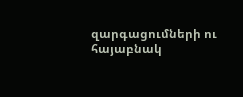զարգացումների ու հայաբնակ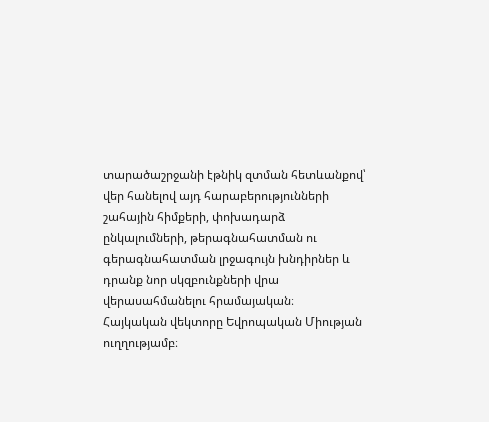տարածաշրջանի էթնիկ զտման հետևանքով՝ վեր հանելով այդ հարաբերությունների շահային հիմքերի, փոխադարձ ընկալումների, թերագնահատման ու գերագնահատման լրջագույն խնդիրներ և դրանք նոր սկզբունքների վրա վերասահմանելու հրամայական։
Հայկական վեկտորը Եվրոպական Միության ուղղությամբ։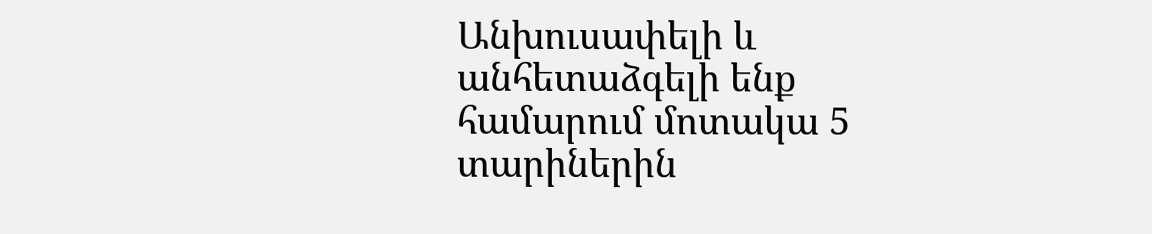Անխուսափելի և անհետաձգելի ենք համարում մոտակա 5 տարիներին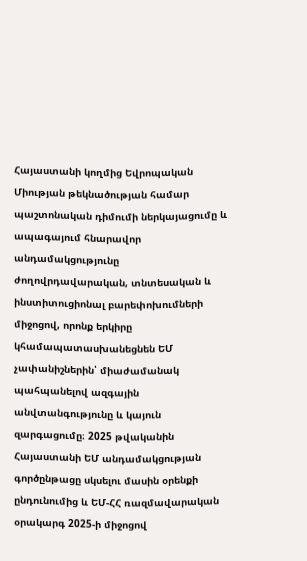Հայաստանի կողմից Եվրոպական Միության թեկնածության համար պաշտոնական դիմումի ներկայացումը և ապագայում հնարավոր անդամակցությունը ժողովրդավարական, տնտեսական և ինստիտուցիոնալ բարեփոխումների միջոցով, որոնք երկիրը կհամապատասխանեցնեն ԵՄ չափանիշներին՝ միաժամանակ պահպանելով ազգային անվտանգությունը և կայուն զարգացումը։ 2025 թվականին Հայաստանի ԵՄ անդամակցության գործընթացը սկսելու մասին օրենքի ընդունումից և ԵՄ-ՀՀ ռազմավարական օրակարգ 2025-ի միջոցով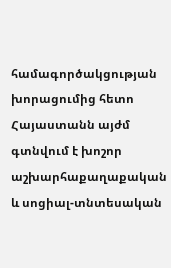համագործակցության խորացումից հետո Հայաստանն այժմ գտնվում է խոշոր աշխարհաքաղաքական և սոցիալ-տնտեսական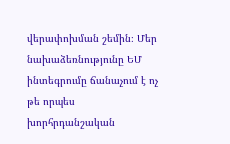վերափոխման շեմին։ Մեր նախաձեռնությունը ԵՄ ինտեգրումը ճանաչում է ոչ թե որպես խորհրդանշական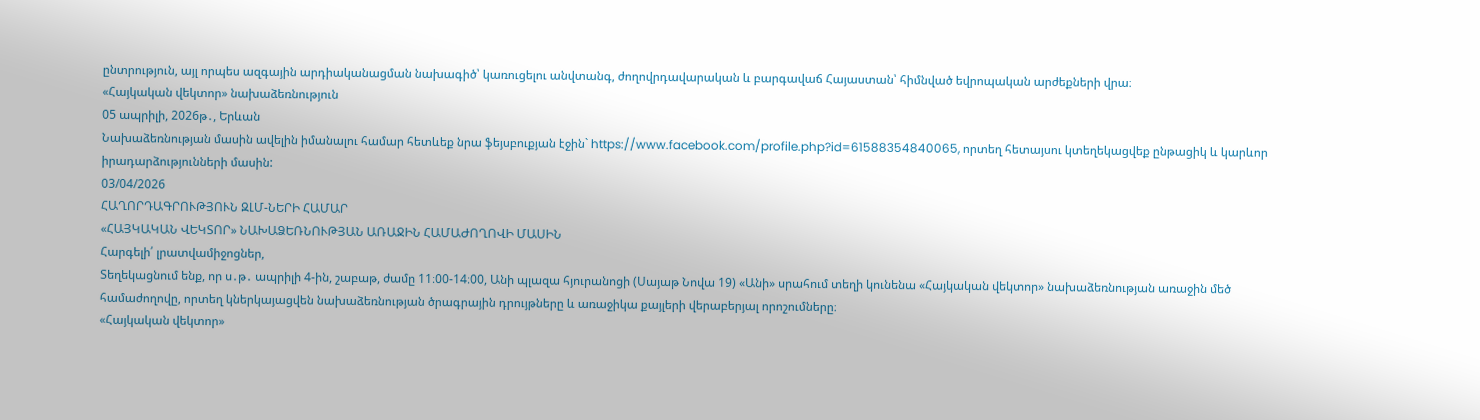ընտրություն, այլ որպես ազգային արդիականացման նախագիծ՝ կառուցելու անվտանգ, ժողովրդավարական և բարգավաճ Հայաստան՝ հիմնված եվրոպական արժեքների վրա։
«Հայկական վեկտոր» նախաձեռնություն
05 ապրիլի, 2026թ․, Երևան
Նախաձեռնության մասին ավելին իմանալու համար հետևեք նրա ֆեյսբուքյան էջին` https://www.facebook.com/profile.php?id=61588354840065, որտեղ հետայսու կտեղեկացվեք ընթացիկ և կարևոր իրադարձությունների մասին:
03/04/2026
ՀԱՂՈՐԴԱԳՐՈՒԹՅՈՒՆ ԶԼՄ-ՆԵՐԻ ՀԱՄԱՐ
«ՀԱՅԿԱԿԱՆ ՎԵԿՏՈՐ» ՆԱԽԱՁԵՌՆՈՒԹՅԱՆ ԱՌԱՋԻՆ ՀԱՄԱԺՈՂՈՎԻ ՄԱՍԻՆ
Հարգելի՛ լրատվամիջոցներ,
Տեղեկացնում ենք, որ ս․թ․ ապրիլի 4-ին, շաբաթ, ժամը 11։00-14։00, Անի պլազա հյուրանոցի (Սայաթ Նովա 19) «Անի» սրահում տեղի կունենա «Հայկական վեկտոր» նախաձեռնության առաջին մեծ համաժողովը, որտեղ կներկայացվեն նախաձեռնության ծրագրային դրույթները և առաջիկա քայլերի վերաբերյալ որոշումները։
«Հայկական վեկտոր»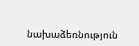նախաձեռնություն